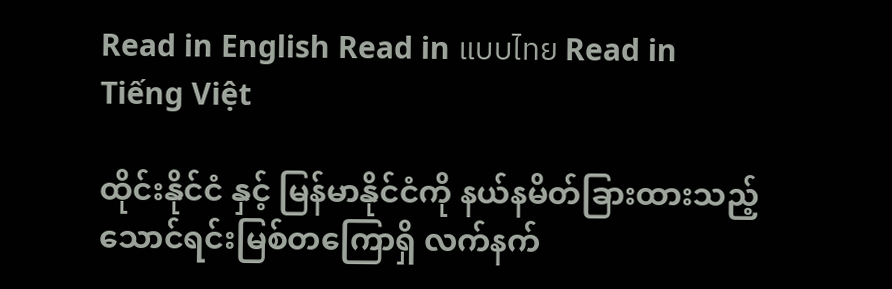Read in English Read in แบบไทย Read in Tiếng Việt

ထိုင်းနိုင်ငံ နှင့် မြန်မာနိုင်ငံကို နယ်နမိတ်ခြားထားသည့် သောင်ရင်းမြစ်တကြောရှိ လက်နက်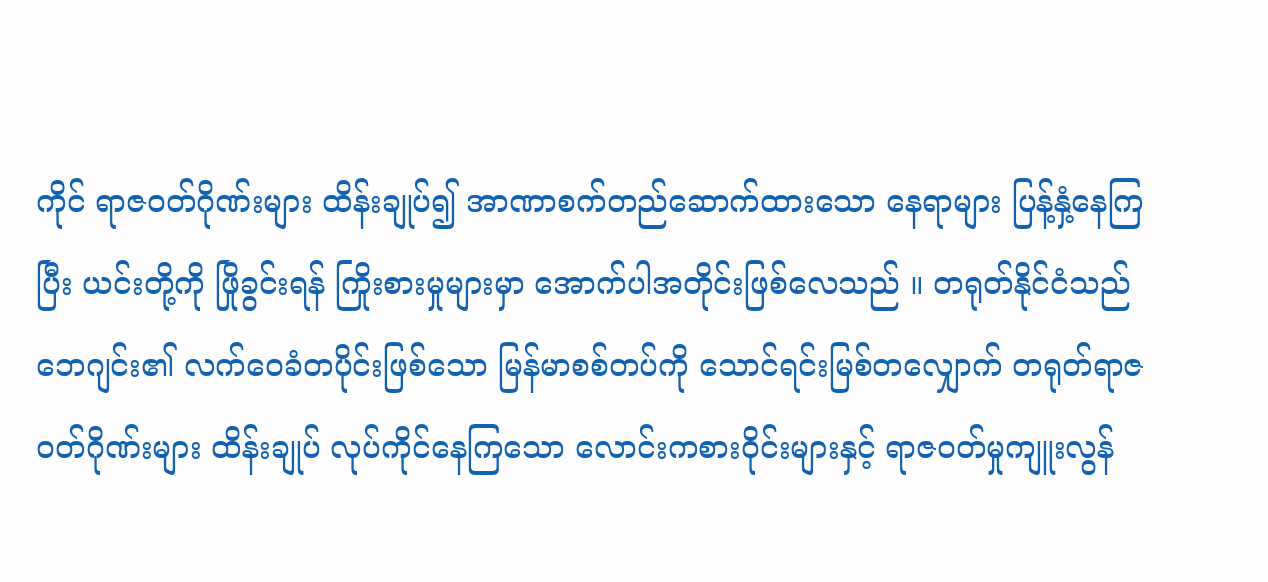ကိုင် ရာဇဝတ်ဂိုဏ်းများ ထိန်းချုပ်၍ အာဏာစက်တည်ဆောက်ထားသော နေရာများ ပြန့်နှံ့နေကြပြီး ယင်းတို့ကို ဖြိုခွင်းရန် ကြိုးစားမှုများမှာ အောက်ပါအတိုင်းဖြစ်လေသည် ။ တရုတ်နိုင်ငံသည် ဘေဂျင်း၏ လက်ဝေခံတပိုင်းဖြစ်သော မြန်မာစစ်တပ်ကို သောင်ရင်းမြစ်တလျှောက် တရုတ်ရာဇဝတ်ဂိုဏ်းများ ထိန်းချုပ် လုပ်ကိုင်နေကြသော လောင်းကစားဝိုင်းများနှင့် ရာဇဝတ်မှုကျူးလွန်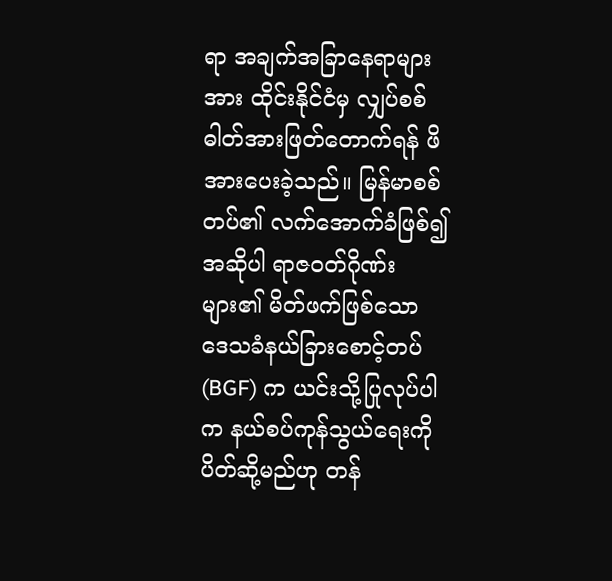ရာ အချက်အခြာနေရာများအား ထိုင်းနိုင်ငံမှ လျှပ်စစ်ဓါတ်အားဖြတ်တောက်ရန် ဖိအားပေးခဲ့သည်။ မြန်မာစစ်တပ်၏ လက်အောက်ခံဖြစ်၍ အဆိုပါ ရာဇဝတ်ဂိုဏ်းများ၏ မိတ်ဖက်ဖြစ်သော ဒေသခံနယ်ခြားစောင့်တပ် (BGF) က ယင်းသို့ပြုလုပ်ပါက နယ်စပ်ကုန်သွယ်ရေးကို ပိတ်ဆို့မည်ဟု တန်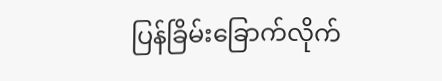ပြန်ခြိမ်းခြောက်လိုက်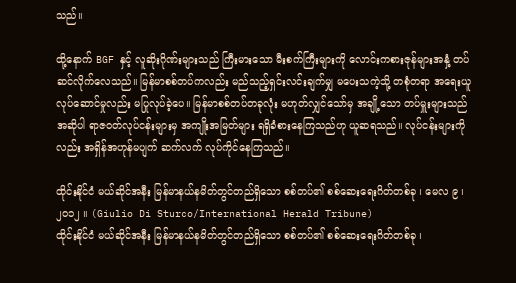သည်။

ထို့နောက် BGF နှင့် လူဆိုးဂိုဏ်းများသည် ကြီးမားသော မီးစက်ကြီးများကို လောင်းကစားဇုန်များအနှံ့ တပ်ဆင်လိုက်လေသည်။ မြန်မာစစ်တပ်ကလည်း မည်သည့်ရှင်းလင်းချက်မျှ မပေးသကဲ့သို့ တစုံတရာ အရေးယူလုပ်ဆောင်မှုလည်း မပြုလုပ်ခဲ့ပေ။ မြန်မာစစ်တပ်တခုလုံး မဟုတ်လျှင်သော်မှ အချို့သော တပ်မှူးများသည် အဆိုပါ ရာဇဝတ်လုပ်ငန်းများမှ အကျိုးအမြတ်များ ရရှိခံစားနေကြသည်ဟု ယူဆရသည်။ လုပ်ငန်းများကိုလည်း အရှိန်အဟုန်မပျက် ဆက်လက် လုပ်ကိုင်နေကြသည်။

ထိုင်းနိုင်ငံ မယ်ဆိုင်အနီး မြန်မာနယ်နမိတ်တွင်တည်ရှိသော စစ်တပ်၏ စစ်ဆေးရေးဂိတ်တစ်ခု ၊ မေလ ၉ ၊ ၂၀၁၂ ။ (Giulio Di Sturco/International Herald Tribune)
ထိုင်းနိုင်ငံ မယ်ဆိုင်အနီး မြန်မာနယ်နမိတ်တွင်တည်ရှိသော စစ်တပ်၏ စစ်ဆေးရေးဂိတ်တစ်ခု ၊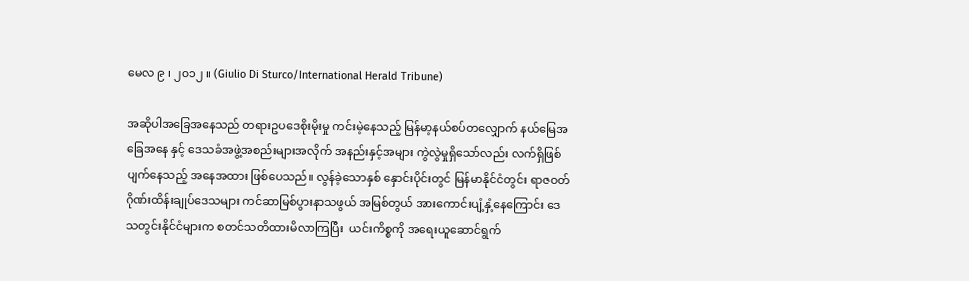မေလ ၉ ၊ ၂၀၁၂ ။ (Giulio Di Sturco/International Herald Tribune)

အဆိုပါအခြေအနေသည် တရားဥပဒေစိုးမိုးမှု ကင်းမဲ့နေသည့် မြန်မာ့နယ်စပ်တလျှောက် နယ်မြေအခြေအနေ နှင့် ဒေသခံအဖွဲ့အစည်းများအလိုက် အနည်းနှင့်အများ ကွဲလွဲမှုရှိသော်လည်း လက်ရှိဖြစ်ပျက်နေသည့် အနေအထား ဖြစ်ပေသည်။ လွန်ခဲ့သောနှစ် နှောင်းပိုင်းတွင် မြန်မာနိုင်ငံတွင်း ရာဇဝတ်ဂိုဏ်းထိန်းချုပ်ဒေသများ ကင်ဆာမြစ်ပွားနာသဖွယ် အမြစ်တွယ် အားကောင်းပျံ့နှံ့နေကြောင်း ဒေသတွင်းနိုင်ငံများက စတင်သတိထားမိလာကြပြီး  ယင်းကိစ္စကို အရေးယူဆောင်ရွက်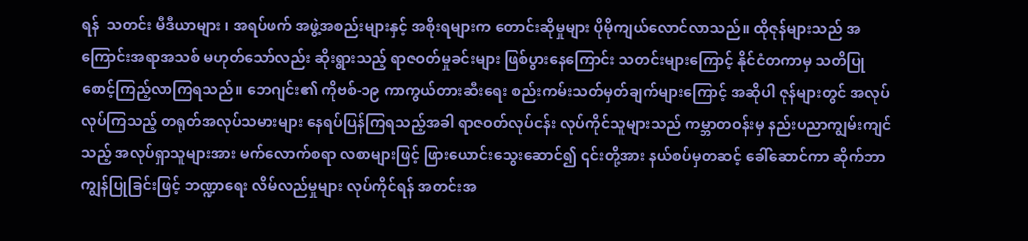ရန်  သတင်း မီဒီယာများ ၊ အရပ်ဖက် အဖွဲ့အစည်းများနှင့် အစိုးရများက တောင်းဆိုမှုများ ပိုမိုကျယ်လောင်လာသည်။ ထိုဇုန်များသည် အကြောင်းအရာအသစ် မဟုတ်သော်လည်း ဆိုးရွားသည့် ရာဇဝတ်မှုခင်းများ ဖြစ်ပွားနေကြောင်း သတင်းများကြောင့် နိုင်ငံတကာမှ သတိပြုစောင့်ကြည့်လာကြရသည်။ ဘေဂျင်း၏ ကိုဗစ်-၁၉ ကာကွယ်တားဆီးရေး စည်းကမ်းသတ်မှတ်ချက်များကြောင့် အဆိုပါ ဇုန်များတွင် အလုပ်လုပ်ကြသည့် တရုတ်အလုပ်သမားများ နေရပ်ပြန်ကြရသည့်အခါ ရာဇဝတ်လုပ်ငန်း လုပ်ကိုင်သူများသည် ကမ္ဘာတဝန်းမှ နည်းပညာကျွမ်းကျင်သည့် အလုပ်ရှာသူများအား မက်လောက်စရာ လစာများဖြင့် ဖြားယောင်းသွေးဆောင်၍ ၎င်းတို့အား နယ်စပ်မှတဆင့် ခေါ်ဆောင်ကာ ဆိုက်ဘာကျွန်ပြုခြင်းဖြင့် ဘဏ္ဍာရေး လိမ်လည်မှုများ လုပ်ကိုင်ရန် အတင်းအ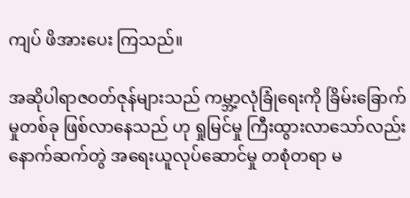ကျပ် ဖိအားပေး ကြသည်။

အဆိုပါရာဇဝတ်ဇုန်များသည် ကမ္ဘာ့လုံခြုံရေးကို ခြိမ်းခြောက်မှုတစ်ခု ဖြစ်လာနေသည် ဟု ရှုမြင်မှု ကြီးထွားလာသော်လည်း နောက်ဆက်တွဲ အရေးယူလုပ်ဆောင်မှု တစုံတရာ မ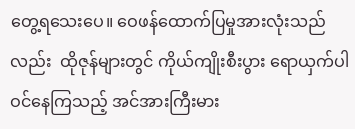တွေ့ရသေးပေ။ ဝေဖန်ထောက်ပြမှုအားလုံးသည်လည်း  ထိုဇုန်များတွင် ကိုယ်ကျိုးစီးပွား ရောယှက်ပါဝင်နေကြသည့် အင်အားကြီးမား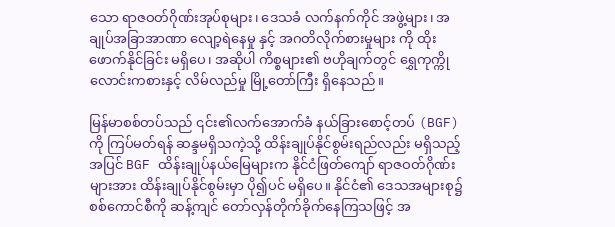သော ရာဇဝတ်ဂိုဏ်းအုပ်စုများ၊ ဒေသခံ လက်နက်ကိုင် အဖွဲ့များ၊ အချုပ်အခြာအာဏာ လျော့ရဲနေမှု နှင့် အဂတိလိုက်စားမှုများ ကို ထိုးဖောက်နိုင်ခြင်း မရှိပေ၊ အဆိုပါ ကိစ္စများ၏ ဗဟိုချက်တွင် ရွှေကုက္ကို လောင်းကစားနှင့် လိမ်လည်မှု မြို့တော်ကြီး ရှိနေသည်။

မြန်မာစစ်တပ်သည် ၎င်း၏လက်အောက်ခံ နယ်ခြားစောင့်တပ် (BGF) ကို ကြပ်မတ်ရန် ဆန္ဒမရှိသကဲ့သို့ ထိန်းချုပ်နိုင်စွမ်းရည်လည်း မရှိသည့်အပြင် BGF ထိန်းချုပ်နယ်မြေများက နိုင်ငံဖြတ်ကျော် ရာဇဝတ်ဂိုဏ်းများအား ထိန်းချုပ်နိုင်စွမ်းမှာ ပို၍ပင် မရှိပေ။ နိုင်ငံ၏ ဒေသအများစု၌ စစ်ကောင်စီကို ဆန့်ကျင် တော်လှန်တိုက်ခိုက်နေကြသဖြင့် အ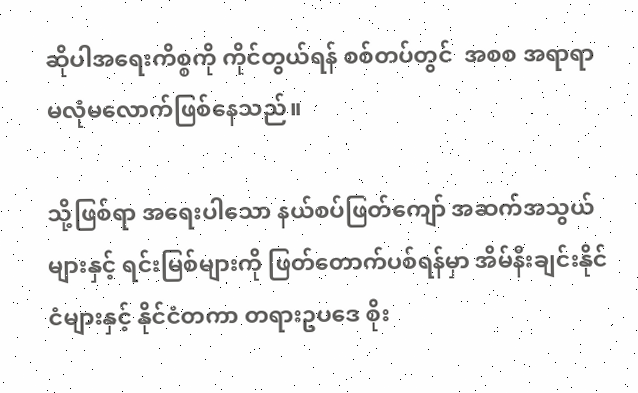ဆိုပါအရေးကိစ္စကို ကိုင်တွယ်ရန် စစ်တပ်တွင်  အစစ အရာရာ မလုံမလောက်ဖြစ်နေသည်။

သို့ဖြစ်ရာ အရေးပါသော နယ်စပ်ဖြတ်ကျော် အဆက်အသွယ်များနှင့် ရင်းမြစ်များကို ဖြတ်တောက်ပစ်ရန်မှာ အိမ်နီးချင်းနိုင်ငံများနှင့် နိုင်ငံတကာ တရားဥပဒေ စိုး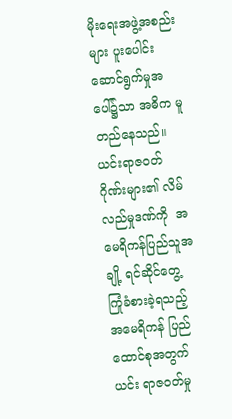မိုးရေးအဖွဲ့အစည်းများ ပူးပေါင်းဆောင်ရွက်မှုအပေါ်၌သာ အဓိက မူတည်နေသည်။ ယင်းရာဇဝတ်ဂိုဏ်းများ၏ လိမ်လည်မှုဒဏ်ကို  အမေရိကန်ပြည်သူအချို့ ရင်ဆိုင်တွေ့ကြုံခံစားခဲ့ရသည့် အမေရိကန် ပြည်ထောင်စုအတွက် ယင်း ရာဇဝတ်မှု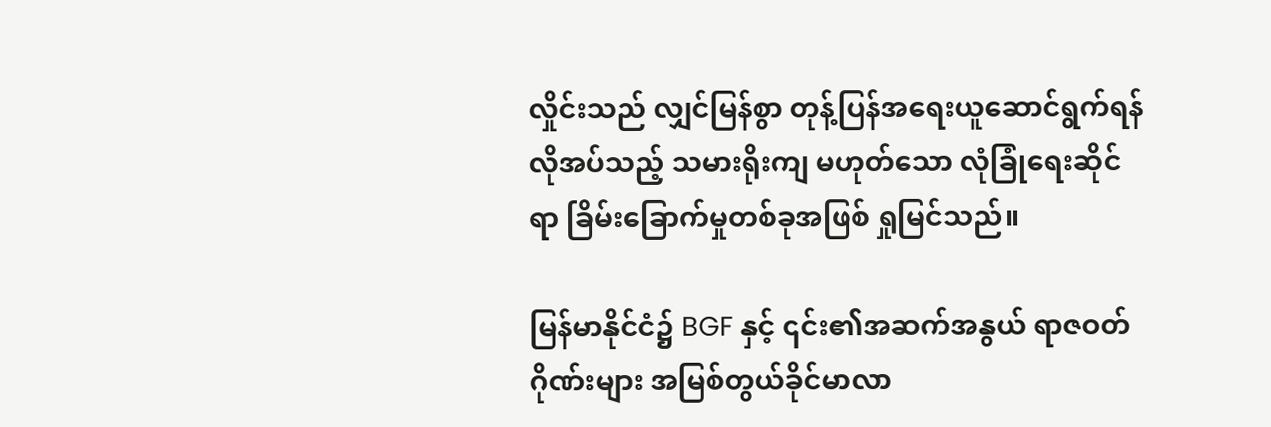လှိုင်းသည် လျှင်မြန်စွာ တုန့်ပြန်အရေးယူဆောင်ရွက်ရန် လိုအပ်သည့် သမားရိုးကျ မဟုတ်သော လုံခြုံရေးဆိုင်ရာ ခြိမ်းခြောက်မှုတစ်ခုအဖြစ် ရှုမြင်သည်။

မြန်မာနိုင်ငံ၌ BGF နှင့် ၎င်း၏အဆက်အနွယ် ရာဇဝတ်ဂိုဏ်းများ အမြစ်တွယ်ခိုင်မာလာ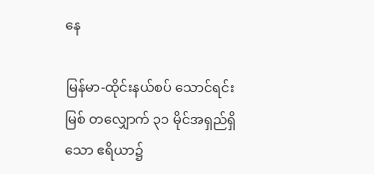နေ

မြန်မာ-ထိုင်းနယ်စပ် သောင်ရင်းမြစ် တလျှောက် ၃၁ မိုင်အရှည်ရှိသော ဧရိယာ၌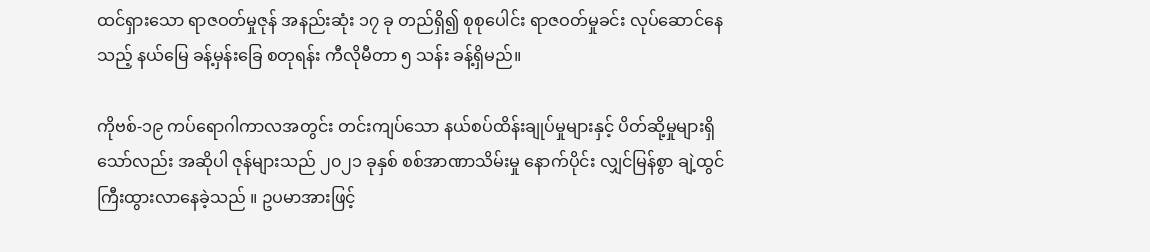ထင်ရှားသော ရာဇဝတ်မှုဇုန် အနည်းဆုံး ၁၇ ခု တည်ရှိ၍ စုစုပေါင်း ရာဇဝတ်မှုခင်း လုပ်ဆောင်နေသည့် နယ်မြေ ခန့်မှန်းခြေ စတုရန်း ကီလိုမီတာ ၅ သန်း ခန့်ရှိမည်။

ကိုဗစ်-၁၉ ကပ်ရောဂါကာလအတွင်း တင်းကျပ်သော နယ်စပ်ထိန်းချုပ်မှုများနှင့် ပိတ်ဆို့မှုများရှိသော်လည်း အဆိုပါ ဇုန်များသည် ၂၀၂၁ ခုနှစ် စစ်အာဏာသိမ်းမှု နောက်ပိုင်း လျှင်မြန်စွာ ချဲ့ထွင်ကြီးထွားလာနေခဲ့သည် ။ ဥပမာအားဖြင့်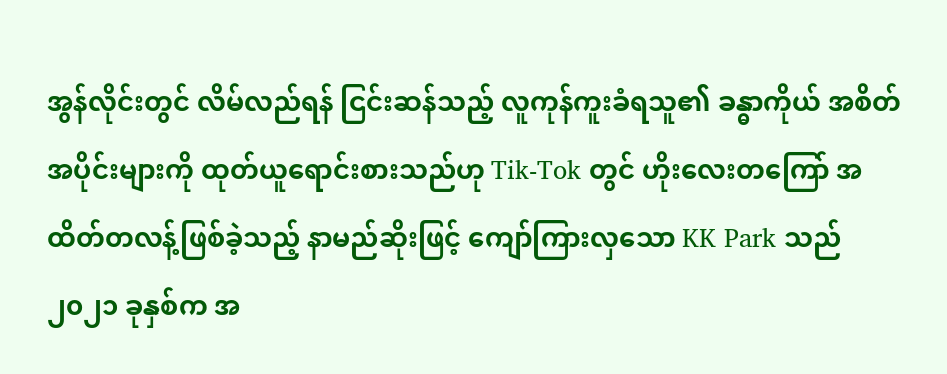အွန်လိုင်းတွင် လိမ်လည်ရန် ငြင်းဆန်သည့် လူကုန်ကူးခံရသူ၏ ခန္ဓာကိုယ် အစိတ်အပိုင်းများကို ထုတ်ယူရောင်းစားသည်ဟု Tik-Tok တွင် ဟိုးလေးတကြော် အထိတ်တလန့်ဖြစ်ခဲ့သည့် နာမည်ဆိုးဖြင့် ကျော်ကြားလှသော KK Park သည် ၂၀၂၁ ခုနှစ်က အ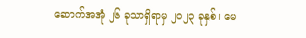ဆောက်အအုံ ၂၆ ခုသာရှိရာမှ ၂၀၂၃ ခုနှစ်၊ မေ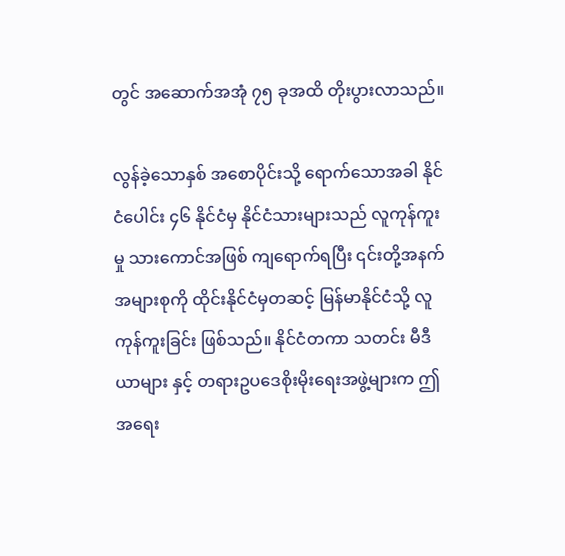တွင် အဆောက်အအုံ ၇၅ ခုအထိ တိုးပွားလာသည်။

လွန်ခဲ့သောနှစ် အစောပိုင်းသို့ ရောက်သောအခါ နိုင်ငံပေါင်း ၄၆ နိုင်ငံမှ နိုင်ငံသားများသည် လူကုန်ကူးမှု သားကောင်အဖြစ် ကျရောက်ရပြီး ၎င်းတို့အနက် အများစုကို ထိုင်းနိုင်ငံမှတဆင့် မြန်မာနိုင်ငံသို့ လူကုန်ကူးခြင်း ဖြစ်သည်။ နိုင်ငံတကာ သတင်း မီဒီယာများ နှင့် တရားဥပဒေစိုးမိုးရေးအဖွဲ့များက ဤအရေး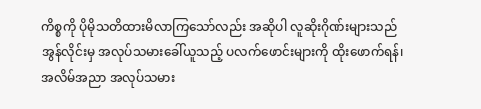ကိစ္စကို ပိုမိုသတိထားမိလာကြသော်လည်း အဆိုပါ လူဆိုးဂိုဏ်းများသည် အွန်လိုင်းမှ အလုပ်သမားခေါ်ယူသည့် ပလက်ဖောင်းများကို ထိုးဖောက်ရန်၊ အလိမ်အညာ အလုပ်သမား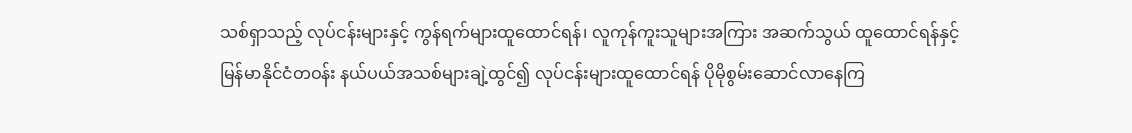သစ်ရှာသည့် လုပ်ငန်းများနှင့် ကွန်ရက်များထူထောင်ရန်၊ လူကုန်ကူးသူများအကြား အဆက်သွယ် ထူထောင်ရန်နှင့် မြန်မာနိုင်ငံတဝန်း နယ်ပယ်အသစ်များချဲ့ထွင်၍ လုပ်ငန်းများထူထောင်ရန် ပိုမိုစွမ်းဆောင်လာနေကြ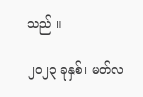သည် ။

၂၀၂၃ ခုနှစ်၊ မတ်လ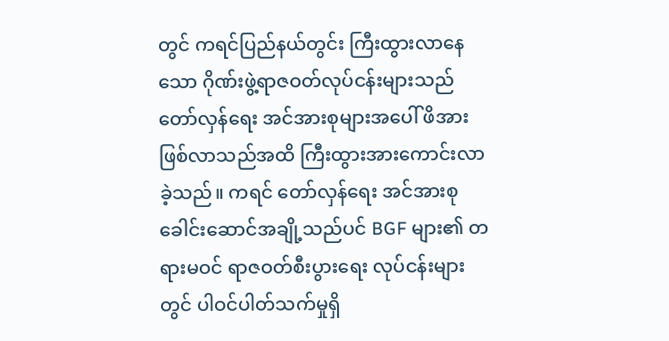တွင် ကရင်ပြည်နယ်တွင်း ကြီးထွားလာနေသော ဂိုဏ်းဖွဲ့ရာဇဝတ်လုပ်ငန်းများသည် တော်လှန်ရေး အင်အားစုများအပေါ် ဖိအားဖြစ်လာသည်အထိ ကြီးထွားအားကောင်းလာခဲ့သည်။ ကရင် တော်လှန်ရေး အင်အားစု ခေါင်းဆောင်အချို့သည်ပင် BGF များ၏ တရားမဝင် ရာဇဝတ်စီးပွားရေး လုပ်ငန်းများတွင် ပါဝင်ပါတ်သက်မှုရှိ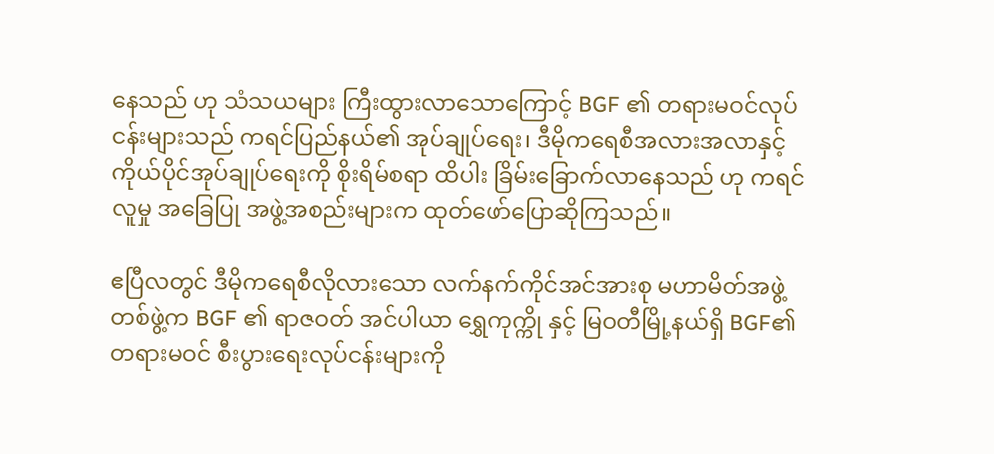နေသည် ဟု သံသယများ ကြီးထွားလာသောကြောင့် BGF ၏ တရားမဝင်လုပ်ငန်းများသည် ကရင်ပြည်နယ်၏ အုပ်ချုပ်ရေး၊ ဒီမိုကရေစီအလားအလာနှင့် ကိုယ်ပိုင်အုပ်ချုပ်ရေးကို စိုးရိမ်စရာ ထိပါး ခြိမ်းခြောက်လာနေသည် ဟု ကရင်လူမှု အခြေပြု အဖွဲ့အစည်းများက ထုတ်ဖော်ပြောဆိုကြသည်။

ဧပြီလတွင် ဒီမိုကရေစီလိုလားသော လက်နက်ကိုင်အင်အားစု မဟာမိတ်အဖွဲ့တစ်ဖွဲ့က BGF ၏ ရာဇဝတ် အင်ပါယာ ရွှေကုက္ကို နှင့် မြဝတီမြို့နယ်ရှိ BGF၏ တရားမဝင် စီးပွားရေးလုပ်ငန်းများကို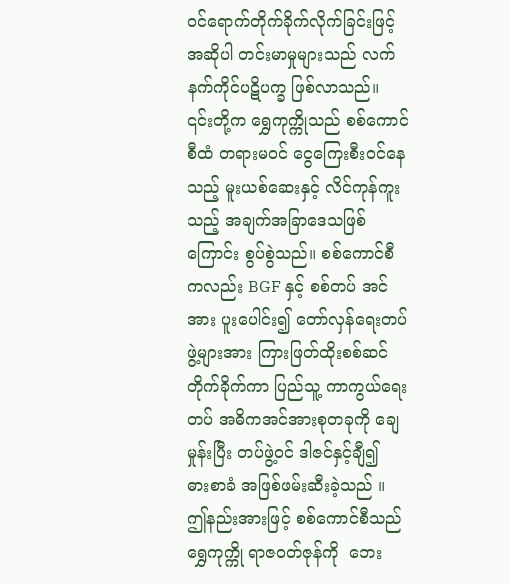ဝင်ရောက်တိုက်ခိုက်လိုက်ခြင်းဖြင့်အဆိုပါ တင်းမာမှုများသည် လက်နက်ကိုင်ပဋိပက္ခ ဖြစ်လာသည်။ ၎င်းတို့က ရွှေကုက္ကိုသည် စစ်ကောင်စီထံ တရားမဝင် ငွေကြေးစီးဝင်နေသည့် မူးယစ်ဆေးနှင့် လိင်ကုန်ကူးသည့် အချက်အခြာဒေသဖြစ်ကြောင်း စွပ်စွဲသည်။ စစ်ကောင်စီကလည်း BGF နှင့် စစ်တပ် အင်အား ပူးပေါင်း၍ တော်လှန်ရေးတပ်ဖွဲ့များအား ကြားဖြတ်ထိုးစစ်ဆင်တိုက်ခိုက်ကာ ပြည်သူ့ ကာကွယ်ရေးတပ် အဓိကအင်အားစုတခုကို ချေမှုန်းပြီး တပ်ဖွဲ့ဝင် ဒါဇင်နှင့်ချီ၍  ဓားစာခံ အဖြစ်ဖမ်းဆီးခဲ့သည် ။ ဤနည်းအားဖြင့် စစ်ကောင်စီသည် ရွှေကုက္ကို ရာဇဝတ်ဇုန်ကို  ဘေး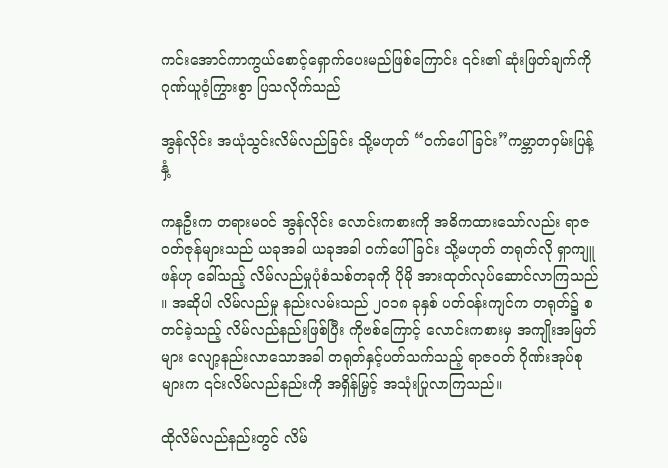ကင်းအောင်ကာကွယ်စောင့်ရှောက်ပေးမည်ဖြစ်ကြောင်း ၎င်း၏ ဆုံးဖြတ်ချက်ကို ဂုဏ်ယူဝံ့ကြွားစွာ ပြသလိုက်သည်

အွန်လိုင်း အယုံသွင်းလိမ်လည်ခြင်း သို့မဟုတ် “ဝက်ပေါ်ခြင်း”ကမ္ဘာတဝှမ်းပြန့်နှံ့

ကနဦးက တရားမဝင် အွန်လိုင်း လောင်းကစားကို အဓိကထားသော်လည်း ရာဇဝတ်ဇုန်များသည် ယခုအခါ ယခုအခါ ဝက်ပေါ်ခြင်း သို့မဟုတ် တရုတ်လို ရှာကျူဖန်ဟု ခေါ်သည့် လိမ်လည်မှုပုံစံသစ်တခုကို ပိုမို အားထုတ်လုပ်ဆောင်လာကြသည် ။ အဆိုပါ လိမ်လည်မှု နည်းလမ်းသည် ၂၀၁၈ ခုနှစ် ပတ်ဝန်းကျင်က တရုတ်၌ စတင်ခဲ့သည့် လိမ်လည်နည်းဖြစ်ပြီး ကိုဗစ်ကြောင့် လောင်းကစားမှ အကျိုးအမြတ်များ လျော့နည်းလာသောအခါ တရုတ်နှင့်ပတ်သက်သည့် ရာဇဝတ် ဂိုဏ်းအုပ်စုများက ၎င်းလိမ်လည်နည်းကို အရှိန်မြှင့် အသုံးပြုလာကြသည်။

ထိုလိမ်လည်နည်းတွင် လိမ်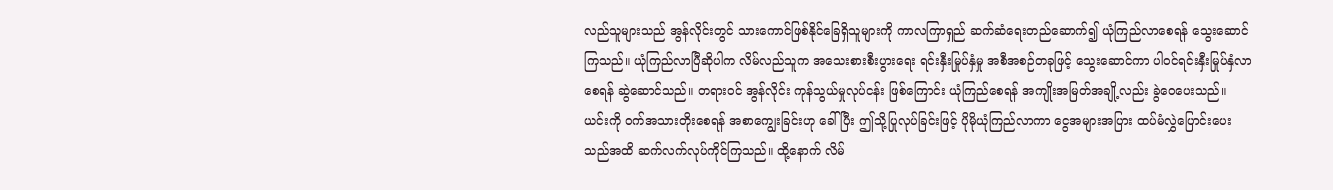လည်သူများသည် အွန်လိုင်းတွင် သားကောင်ဖြစ်နိုင်ခြေရှိသူများကို ကာလကြာရှည် ဆက်ဆံရေးတည်ဆောက်၍ ယုံကြည်လာစေရန် သွေးဆောင်ကြသည်။ ယုံကြည်လာပြီဆိုပါက လိမ်လည်သူက အသေးစားစီးပွားရေး ရင်းနှီးမြုပ်နှံမှု အစီအစဉ်တခုဖြင့် သွေးဆောင်ကာ ပါဝင်ရင်းနှီးမြုပ်နှံလာစေရန် ဆွဲဆောင်သည်။ တရားဝင် အွန်လိုင်း ကုန်သွယ်မှုလုပ်ငန်း ဖြစ်ကြောင်း ယုံကြည်စေရန် အကျိုးအမြတ်အချို့လည်း ခွဲဝေပေးသည်။ ယင်းကို ဝက်အသားတိုးစေရန် အစာကျွေးခြင်းဟု ခေါ်ပြီး ဤသို့ပြုလုပ်ခြင်းဖြင့် ပိုမိုယုံကြည်လာကာ ငွေအများအပြား ထပ်မံလွှဲပြောင်းပေးသည်အထိ ဆက်လက်လုပ်ကိုင်ကြသည်။ ထို့နောက် လိမ်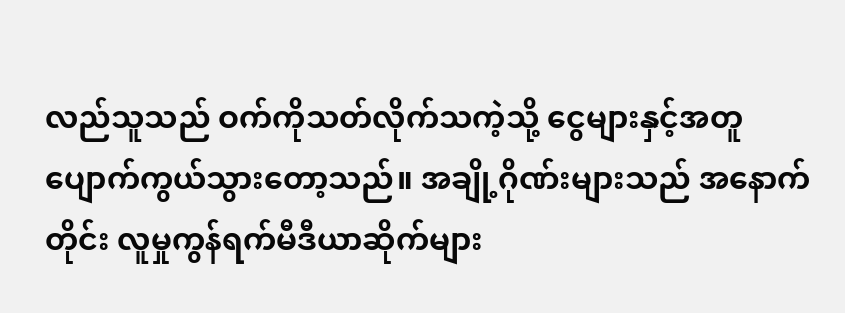လည်သူသည် ဝက်ကိုသတ်လိုက်သကဲ့သို့ ငွေများနှင့်အတူ ပျောက်ကွယ်သွားတော့သည်။ အချို့ဂိုဏ်းများသည် အနောက်တိုင်း လူမှုကွန်ရက်မီဒီယာဆိုက်များ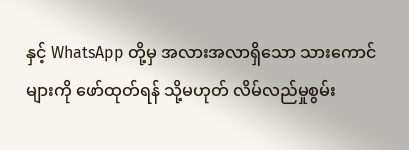နှင့် WhatsApp တို့မှ အလားအလာရှိသော သားကောင်များကို ဖော်ထုတ်ရန် သို့မဟုတ် လိမ်လည်မှုစွမ်း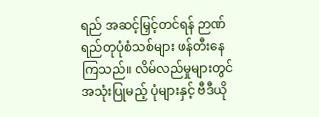ရည် အဆင့်မြှင့်တင်ရန် ဉာဏ်ရည်တုပုံစံသစ်များ ဖန်တီးနေကြသည်။ လိမ်လည်မှုများတွင်အသုံးပြုမည့် ပုံများနှင့် ဗီဒီယို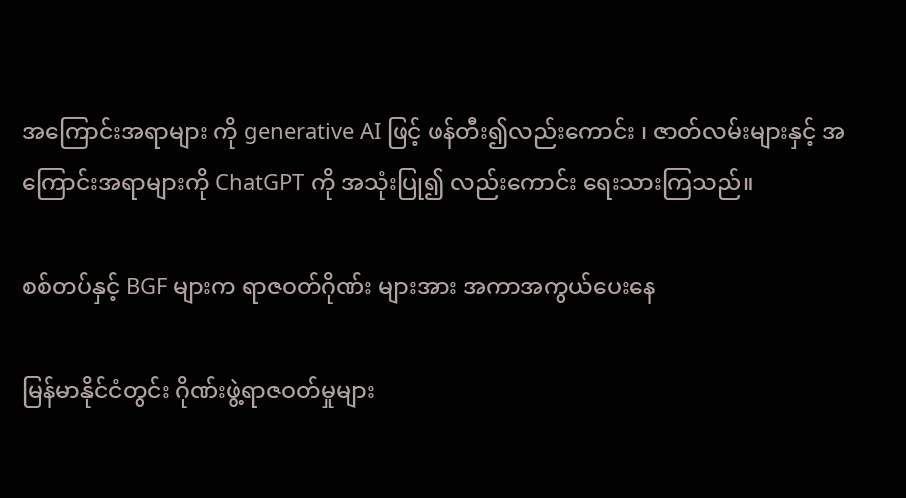အကြောင်းအရာများ ကို generative AI ဖြင့် ဖန်တီး၍လည်းကောင်း ၊ ဇာတ်လမ်းများနှင့် အကြောင်းအရာများကို ChatGPT ကို အသုံးပြု၍ လည်းကောင်း ရေးသားကြသည်။

စစ်တပ်နှင့် BGF များက ရာဇဝတ်ဂိုဏ်း များအား အကာအကွယ်ပေးနေ

မြန်မာနိုင်ငံတွင်း ဂိုဏ်းဖွဲ့ရာဇဝတ်မှုများ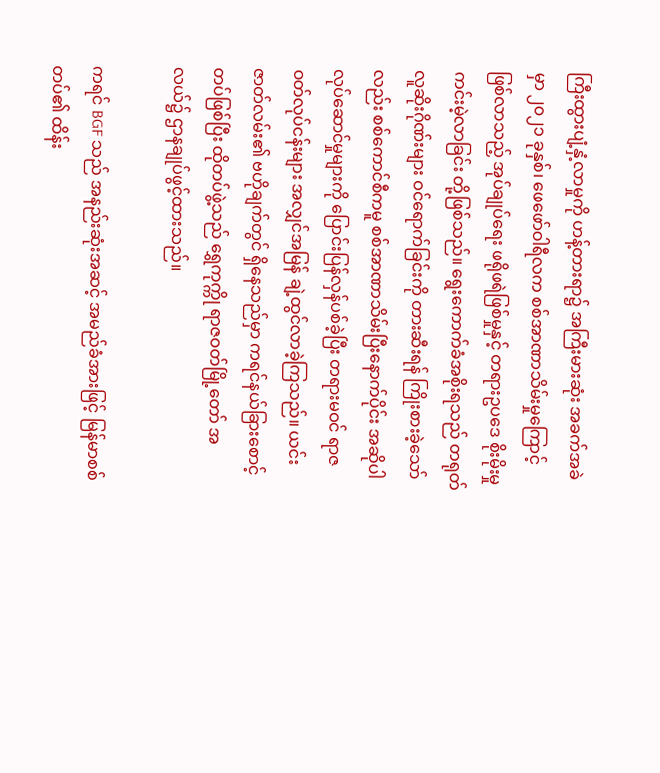ကြီးထွားပျံ့နှံ့လာမှုကို ဟန့်တားရာ၌ အကြီးမားဆုံး အခက်အခဲမှာ ၂၀၂၁ ခုနှစ်၊ ဖေဖော်ဝါရီလက စစ်အာဏာသိမ်းမှုကြောင့် ဖြစ်လာသည့် အုပ်ချုပ်ရေး ဖရိုဖရဲဖြစ်မှုနှင့် တရားဥပဒေ စိုးမိုးမှု ကင်းမဲ့လာခြင်း တို့ဖြစ်သည်။ ရွေးကောက်ခံအစိုးရသည် တရုတ်လူဆိုးဂိုဏ်းများ ဝင်ရောက်ခြင်းကို တားဆီးရန် ကြိုးစားခဲ့သော်လည်း စစ်ကောင်စီကမူ စစ်အာဏာသိမ်းပြီးနောက်ပိုင်း အဆိုပါ လုပ်ဆောင်မှုများကို ပြောင်းပြန်လှန်ပစ်ခဲ့ပြီး တရားမဝင် ရာဇဝတ်လုပ်ငန်းများ အလျှင်အမြန် ချဲ့ထွင်လာခဲ့ကြသည်။ ယင်းဇာတ်လမ်း၏ ဗဟိုချက်တွင် ရှိနေသည်မှာ ကရင်နယ်ခြားစောင့်တပ်ဖြစ်ပြီး ထိုတပ်ဖွဲ့သည် ရွှေကုက္ကို ရာဇဝတ်မြို့တော် အလယ်၌ ဌာနချုပ်ဖွင့်ထားသည်။

ကရင် BGF သည် အနည်းဆုံးအဆင့် အမည်ခံအားဖြင့် မြန်မာစစ်တပ်၏ ထိန်း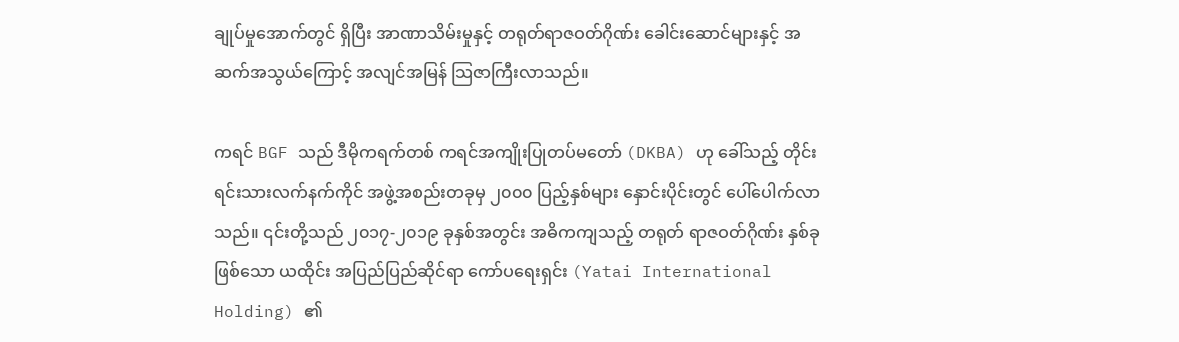ချုပ်မှုအောက်တွင် ရှိပြီး အာဏာသိမ်းမှုနှင့် တရုတ်ရာဇဝတ်ဂိုဏ်း ခေါင်းဆောင်များနှင့် အဆက်အသွယ်ကြောင့် အလျင်အမြန် သြဇာကြီးလာသည်။

ကရင် BGF သည် ဒီမိုကရက်တစ် ကရင်အကျိုးပြုတပ်မတော် (DKBA) ဟု ခေါ်သည့် တိုင်းရင်းသားလက်နက်ကိုင် အဖွဲ့အစည်းတခုမှ ၂၀၀၀ ပြည့်နှစ်များ နှောင်းပိုင်းတွင် ပေါ်ပေါက်လာသည်။ ၎င်းတို့သည် ၂၀၁၇-၂၀၁၉ ခုနှစ်အတွင်း အဓိကကျသည့် တရုတ် ရာဇဝတ်ဂိုဏ်း နှစ်ခုဖြစ်သော ယထိုင်း အပြည်ပြည်ဆိုင်ရာ ကော်ပရေးရှင်း (Yatai International Holding) ၏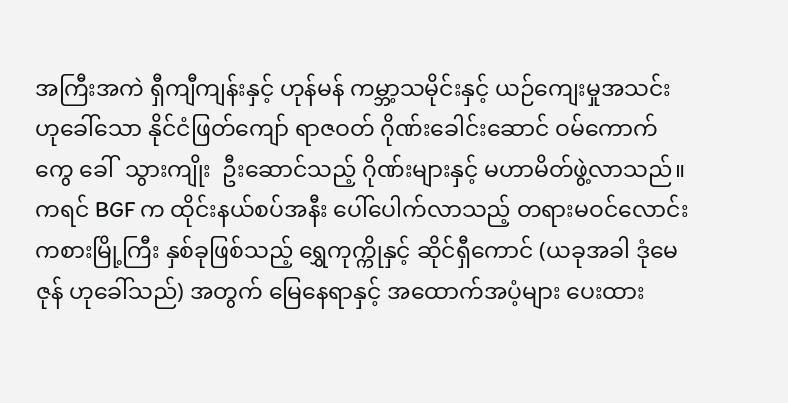အကြီးအကဲ ရှီကျီကျန်းနှင့် ဟုန်မန် ကမ္ဘာ့သမိုင်းနှင့် ယဉ်ကျေးမှုအသင်းဟုခေါ်သော နိုင်ငံဖြတ်ကျော် ရာဇဝတ် ဂိုဏ်းခေါင်းဆောင် ဝမ်ကောက်ကွေ ခေါ်  သွားကျိုး  ဦးဆောင်သည့် ဂိုဏ်းများနှင့် မဟာမိတ်ဖွဲ့လာသည်။ ကရင် BGF က ထိုင်းနယ်စပ်အနီး ပေါ်ပေါက်လာသည့် တရားမဝင်လောင်းကစားမြို့ကြီး နှစ်ခုဖြစ်သည့် ရွှေကုက္ကိုနှင့် ဆိုင်ရှီကောင် (ယခုအခါ ဒုံမေဇုန် ဟုခေါ်သည်) အတွက် မြေနေရာနှင့် အထောက်အပံ့များ ပေးထား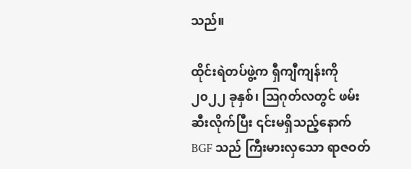သည်။

ထိုင်းရဲတပ်ဖွဲ့က ရှီကျီကျန်းကို ၂၀၂၂ ခုနှစ်၊ သြဂုတ်လတွင် ဖမ်းဆီးလိုက်ပြီး ၎င်းမရှိသည့်နောက် BGF သည် ကြီးမားလှသော ရာဇဝတ်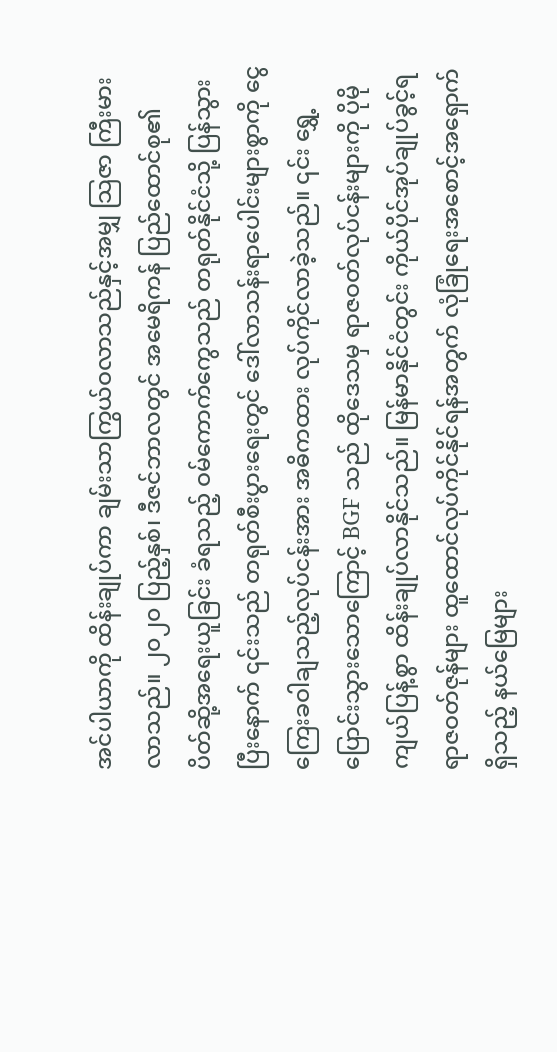အင်ပါယာကို ထိန်းချုပ်ကာ ချမ်းသာကြွယ်ဝလာသည်နှင့်အမျှ သြဇာ ကြီးမားလာသည်။ ၂၀၂၀ ပြည့်နှစ်၊ ဒီဇင်ဘာလတွင် အမေရိကန် ပြည်ထောင်စု၏ ပိတ်ဆို့အရေးယူခြင်း ခံရသည့် ဝမ်ကောက်ကွေသည် တရုတ်နိုင်ငံသို့ ပြန်သွားပြီးနောက် ၎င်းသည် တရုတ်စီးပွားရေးတွင် ဒေါ်လာသန်းရာပေါင်းများစွာကို ငွေကြေးခဝါချသည့်လုပ်ငန်းအား အဓိကထား လုပ်ကိုင်လာခဲ့သည်။ ၎င်း ရွှေ့ပြောင်းသွားသောကြောင့် BGF သည် ထိုဒေသမှ ရာဇဝတ်လုပ်ငန်းများကို ပိုမိုကျယ်ပြန့်စွာ ထိန်းချုပ်လာနိုင်သည်။ မြန်မာနိုင်ငံတွင်း ကိုယ်ပိုင်အုပ်ချုပ်ခွင့်ရ ရာဇဝတ်ဇုန်များ ထူထောင်လုပ်ကိုင်နိုင်ရန်အတွက် လုံခြုံရေးအစောင့်အရှောက်ရှိသည့် နယ်မြေများ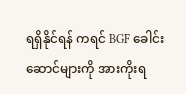ရရှိနိုင်ရန် ကရင် BGF ခေါင်းဆောင်များကို အားကိုးရ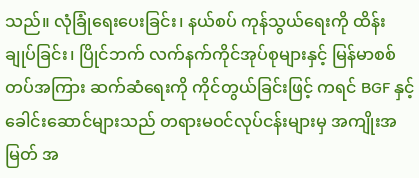သည်။ လုံခြုံရေးပေးခြင်း၊ နယ်စပ် ကုန်သွယ်ရေးကို ထိန်းချုပ်ခြင်း၊ ပြိုင်ဘက် လက်နက်ကိုင်အုပ်စုများနှင့် မြန်မာစစ်တပ်အကြား ဆက်ဆံရေးကို ကိုင်တွယ်ခြင်းဖြင့် ကရင် BGF နှင့် ခေါင်းဆောင်များသည် တရားမဝင်လုပ်ငန်းများမှ အကျိုးအမြတ် အ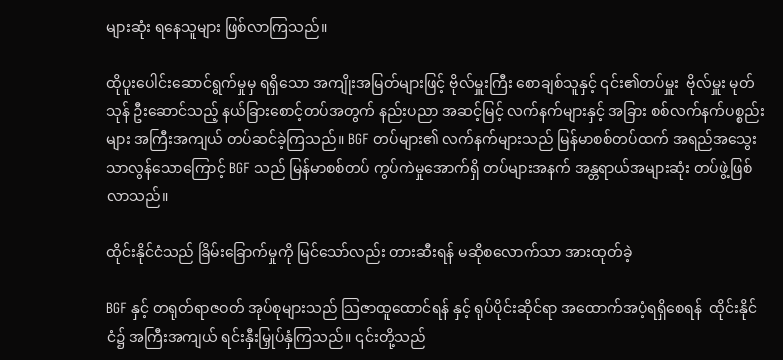များဆုံး ရနေသူများ ဖြစ်လာကြသည်။

ထိုပူးပေါင်းဆောင်ရွက်မှုမှ ရရှိသော အကျိုးအမြတ်များဖြင့် ဗိုလ်မှူးကြီး စောချစ်သူနှင့် ၎င်း၏တပ်မှူး  ဗိုလ်မှူး မုတ်သုန် ဦးဆောင်သည့် နယ်ခြားစောင့်တပ်အတွက် နည်းပညာ အဆင့်မြင့် လက်နက်များနှင့် အခြား စစ်လက်နက်ပစ္စည်းများ အကြီးအကျယ် တပ်ဆင်ခဲ့ကြသည်။ BGF တပ်များ၏ လက်နက်များသည် မြန်မာစစ်တပ်ထက် အရည်အသွေး သာလွန်သောကြောင့် BGF သည် မြန်မာစစ်တပ် ကွပ်ကဲမှုအောက်ရှိ တပ်များအနက် အန္တရာယ်အများဆုံး တပ်ဖွဲ့ဖြစ်လာသည်။

ထိုင်းနိုင်ငံသည် ခြိမ်းခြောက်မှုကို မြင်သော်လည်း တားဆီးရန် မဆိုစလောက်သာ အားထုတ်ခဲ့

BGF နှင့် တရုတ်ရာဇဝတ် အုပ်စုများသည် သြဇာထူထောင်ရန် နှင့် ရုပ်ပိုင်းဆိုင်ရာ အထောက်အပံ့ရရှိစေရန်  ထိုင်းနိုင်ငံ၌ အကြီးအကျယ် ရင်းနှီးမြှုပ်နှံကြသည်။ ၎င်းတို့သည်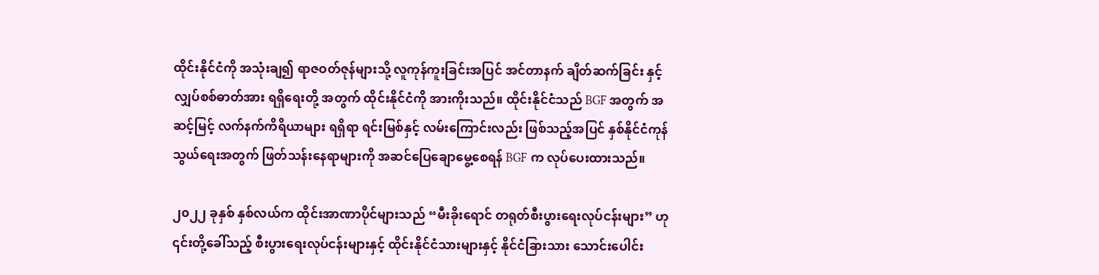ထိုင်းနိုင်ငံကို အသုံးချ၍ ရာဇဝတ်ဇုန်များသို့ လူကုန်ကူးခြင်းအပြင် အင်တာနက် ချိတ်ဆက်ခြင်း နှင့် လျှပ်စစ်ဓာတ်အား ရရှိရေးတို့ အတွက် ထိုင်းနိုင်ငံကို အားကိုးသည်။ ထိုင်းနိုင်ငံသည် BGF အတွက် အဆင့်မြင့် လက်နက်ကိရိယာများ ရရှိရာ ရင်းမြစ်နှင့် လမ်းကြောင်းလည်း ဖြစ်သည့်အပြင် နှစ်နိုင်ငံကုန်သွယ်ရေးအတွက် ဖြတ်သန်းနေရာများကို အဆင်ပြေချောမွေ့စေရန် BGF က လုပ်ပေးထားသည်။

၂၀၂၂ ခုနှစ် နှစ်လယ်က ထိုင်းအာဏာပိုင်များသည် “မီးခိုးရောင် တရုတ်စီးပွားရေးလုပ်ငန်းများ” ဟု ၎င်းတို့ခေါ်သည့် စီးပွားရေးလုပ်ငန်းများနှင့် ထိုင်းနိုင်ငံသားများနှင့် နိုင်ငံခြားသား သောင်းပေါင်း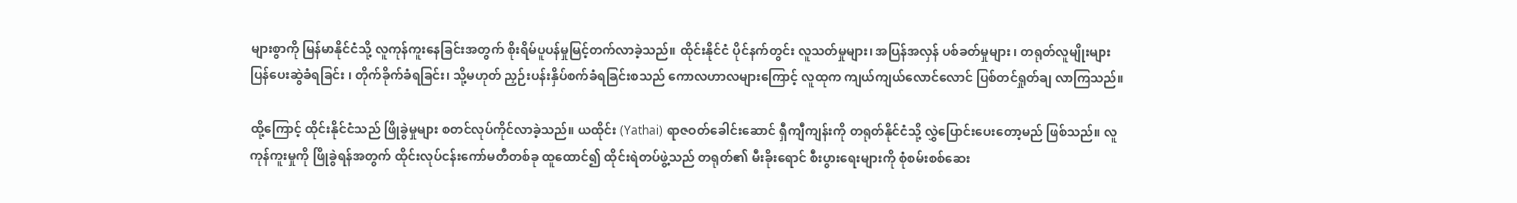များစွာကို မြန်မာနိုင်ငံသို့ လူကုန်ကူးနေခြင်းအတွက် စိုးရိမ်ပူပန်မှုမြင့်တက်လာခဲ့သည်။ ထိုင်းနိုင်ငံ ပိုင်နက်တွင်း လူသတ်မှုများ၊ အပြန်အလှန် ပစ်ခတ်မှုများ ၊ တရုတ်လူမျိုးများ ပြန်ပေးဆွဲခံရခြင်း ၊ တိုက်ခိုက်ခံရခြင်း၊ သို့မဟုတ် ညှဉ်းပန်းနှိပ်စက်ခံရခြင်းစသည် ကောလဟာလများကြောင့် လူထုက ကျယ်ကျယ်လောင်လောင် ပြစ်တင်ရှုတ်ချ လာကြသည်။

ထို့ကြောင့် ထိုင်းနိုင်ငံသည် ဖြိုခွဲမှုများ စတင်လုပ်ကိုင်လာခဲ့သည်။ ယထိုင်း (Yathai) ရာဇဝတ်ခေါင်းဆောင် ရှီကျီကျန်းကို တရုတ်နိုင်ငံသို့ လွှဲပြောင်းပေးတော့မည် ဖြစ်သည်။ လူကုန်ကူးမှုကို ဖြိုခွဲရန်အတွက် ထိုင်းလုပ်ငန်းကော်မတီတစ်ခု ထူထောင်၍ ထိုင်းရဲတပ်ဖွဲ့သည် တရုတ်၏ မီးခိုးရောင် စီးပွားရေးများကို စုံစမ်းစစ်ဆေး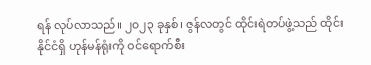ရန် လုပ်လာသည်။ ၂၀၂၃ ခုနှစ်၊ ဇွန်လတွင် ထိုင်းရဲတပ်ဖွဲ့သည် ထိုင်းနိုင်ငံရှိ ဟုန်မန်ရုံးကို ဝင်ရောက်စီး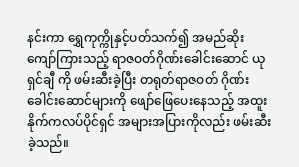နင်းကာ ရွှေကုက္ကိုနှင့်ပတ်သက်၍ အမည်ဆိုး ကျော်ကြားသည့် ရာဇဝတ်ဂိုဏ်းခေါင်းဆောင် ယုရှင်ချီ ကို ဖမ်းဆီးခဲ့ပြီး တရုတ်ရာဇဝတ် ဂိုဏ်းခေါင်းဆောင်များကို ဖျော်ဖြေပေးနေသည့် အထူးနိုက်ကလပ်ပိုင်ရှင် အများအပြားကိုလည်း ဖမ်းဆီးခဲ့သည်။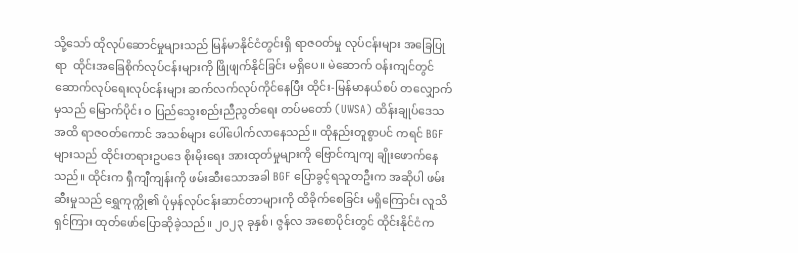သို့သော် ထိုလုပ်ဆောင်မှုများသည် မြန်မာနိုင်ငံတွင်းရှိ ရာဇဝတ်မှု လုပ်ငန်းများ အခြေပြုရာ  ထိုင်းအခြေစိုက်လုပ်ငန်းများကို ဖြိုဖျက်နိုင်ခြင်း မရှိပေ။ မဲဆောက် ဝန်းကျင်တွင် ဆောက်လုပ်ရေးလုပ်ငန်းများ ဆက်လက်လုပ်ကိုင်နေပြီး ထိုင်း-မြန်မာနယ်စပ် တလျှောက်မှသည် မြောက်ပိုင်း ဝ ပြည်သွေးစည်းညီညွတ်ရေး တပ်မတော် (UWSA) ထိန်းချုပ်ဒေသအထိ ရာဇဝတ်ကောင် အသစ်များ ပေါ်ပေါက်လာနေသည်။ ထိုနည်းတူစွာပင် ကရင် BGF များသည် ထိုင်းတရားဥပဒေ စိုးမိုးရေး အားထုတ်မှုများကို ဗြောင်ကျကျ ချိုးဖောက်နေသည်။ ထိုင်းက ရှီကျီကျန်းကို ဖမ်းဆီးသောအခါ BGF ပြောခွင့်ရသူတဦးက အဆိုပါ ဖမ်းဆီးမှုသည် ရွှေကုက္ကို၏ ပုံမှန်လုပ်ငန်းဆာင်တာများကို ထိခိုက်စေခြင်း မရှိကြောင်း လူသိရှင်ကြား ထုတ်ဖော်ပြောဆိုခဲ့သည်။ ၂၀၂၃ ခုနှစ်၊ ဇွန်လ အစောပိုင်းတွင် ထိုင်းနိုင်ငံက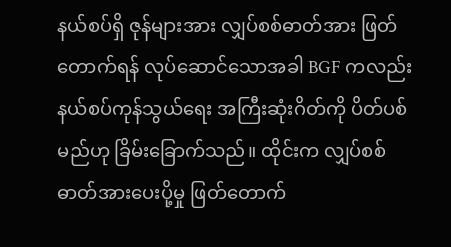နယ်စပ်ရှိ ဇုန်များအား လျှပ်စစ်ဓာတ်အား ဖြတ်တောက်ရန် လုပ်ဆောင်သောအခါ BGF ကလည်း နယ်စပ်ကုန်သွယ်ရေး အကြီးဆုံးဂိတ်ကို ပိတ်ပစ်မည်ဟု ခြိမ်းခြောက်သည်။ ထိုင်းက လျှပ်စစ်ဓာတ်အားပေးပို့မှု ဖြတ်တောက်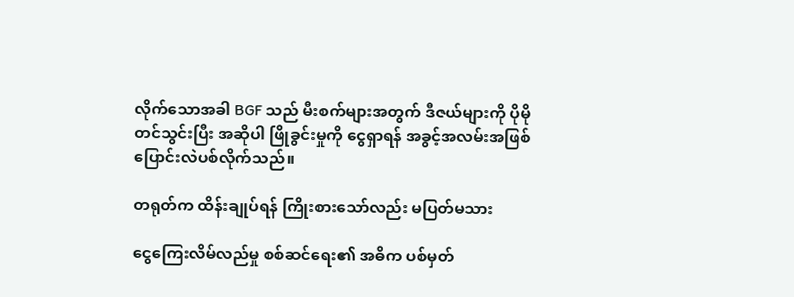လိုက်သောအခါ BGF သည် မီးစက်များအတွက် ဒီဇယ်များကို ပိုမိုတင်သွင်းပြီး အဆိုပါ ဖြိုခွင်းမှုကို ငွေရှာရန် အခွင့်အလမ်းအဖြစ် ပြောင်းလဲပစ်လိုက်သည်။

တရုတ်က ထိန်းချုပ်ရန် ကြိုးစားသော်လည်း မပြတ်မသား

ငွေကြေးလိမ်လည်မှု စစ်ဆင်ရေး၏ အဓိက ပစ်မှတ်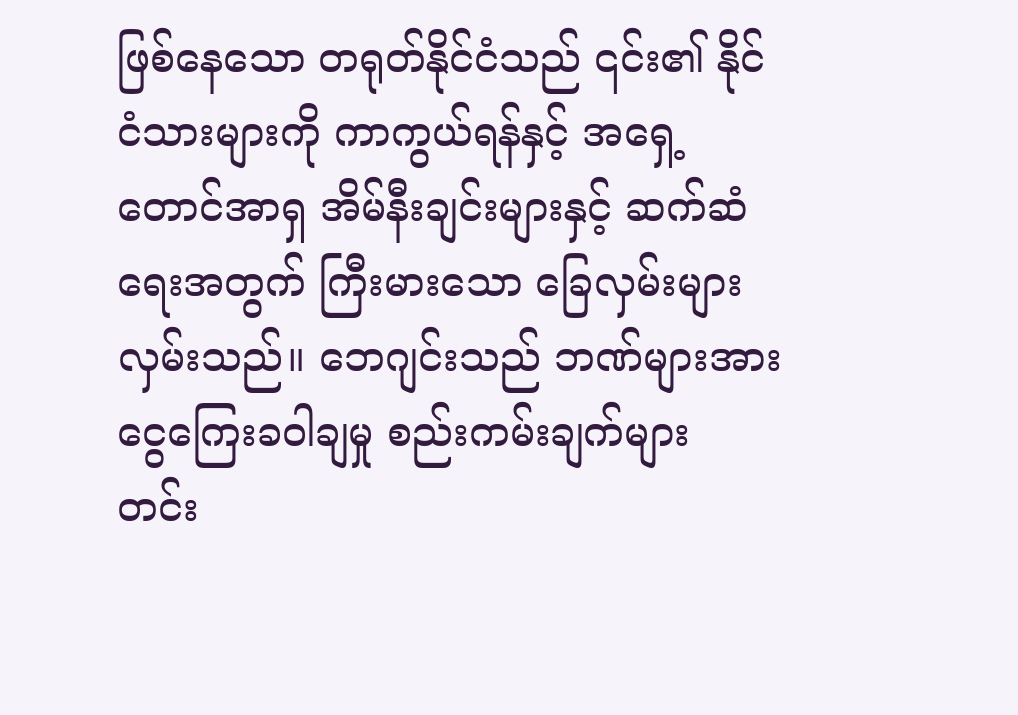ဖြစ်နေသော တရုတ်နိုင်ငံသည် ၎င်း၏ နိုင်ငံသားများကို ကာကွယ်ရန်နှင့် အရှေ့တောင်အာရှ အိမ်နီးချင်းများနှင့် ဆက်ဆံရေးအတွက် ကြီးမားသော ခြေလှမ်းများ လှမ်းသည်။ ဘေဂျင်းသည် ဘဏ်များအား ငွေကြေးခဝါချမှု စည်းကမ်းချက်များ တင်း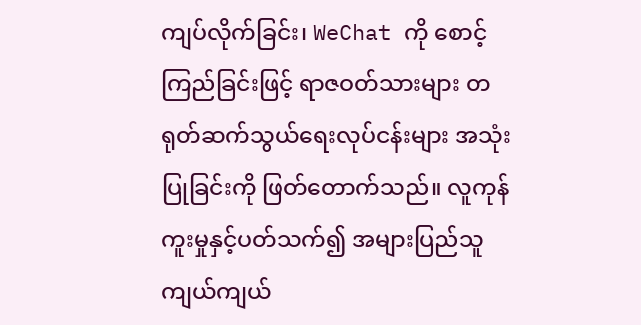ကျပ်လိုက်ခြင်း၊ WeChat ကို စောင့်ကြည်ခြင်းဖြင့် ရာဇဝတ်သားများ တရုတ်ဆက်သွယ်ရေးလုပ်ငန်းများ အသုံးပြုခြင်းကို ဖြတ်တောက်သည်။ လူကုန်ကူးမှုနှင့်ပတ်သက်၍ အများပြည်သူ ကျယ်ကျယ်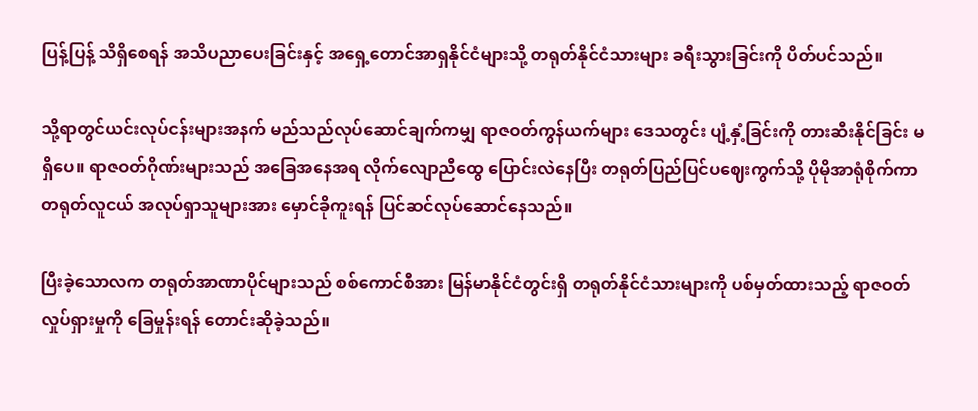ပြန့်ပြန့် သိရှိစေရန် အသိပညာပေးခြင်းနှင့် အရှေ့တောင်အာရှနိုင်ငံများသို့ တရုတ်နိုင်ငံသားများ ခရီးသွားခြင်းကို ပိတ်ပင်သည်။

သို့ရာတွင်ယင်းလုပ်ငန်းများအနက် မည်သည်လုပ်ဆောင်ချက်ကမျှ ရာဇဝတ်ကွန်ယက်များ ဒေသတွင်း ပျံ့နှံ့ခြင်းကို တားဆီးနိုင်ခြင်း မရှိပေ။ ရာဇဝတ်ဂိုဏ်းများသည် အခြေအနေအရ လိုက်လျောညီထွေ ပြောင်းလဲနေပြီး တရုတ်ပြည်ပြင်ပဈေးကွက်သို့ ပိုမိုအာရုံစိုက်ကာ တရုတ်လူငယ် အလုပ်ရှာသူများအား မှောင်ခိုကူးရန် ပြင်ဆင်လုပ်ဆောင်နေသည်။

ပြီးခဲ့သောလက တရုတ်အာဏာပိုင်များသည် စစ်ကောင်စီအား မြန်မာနိုင်ငံတွင်းရှိ တရုတ်နိုင်ငံသားများကို ပစ်မှတ်ထားသည့် ရာဇဝတ်လှုပ်ရှားမှုကို ခြေမှုန်းရန် တောင်းဆိုခဲ့သည်။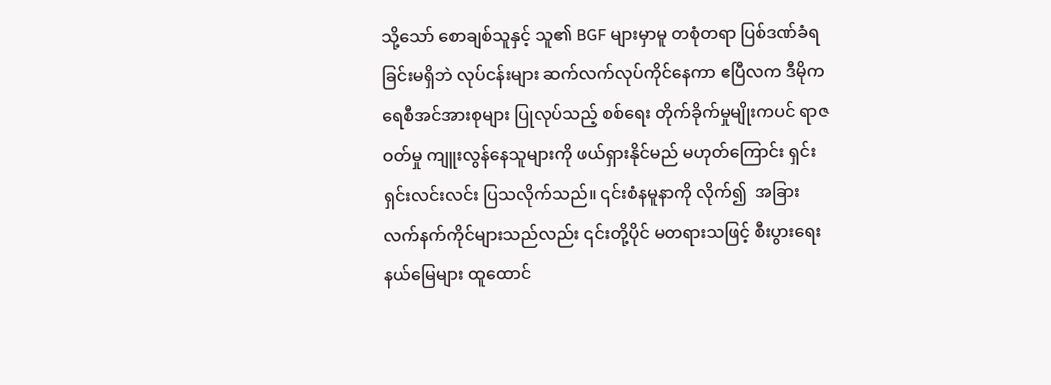သို့သော် စောချစ်သူနှင့် သူ၏ BGF များမှာမူ တစုံတရာ ပြစ်ဒဏ်ခံရခြင်းမရှိဘဲ လုပ်ငန်းများ ဆက်လက်လုပ်ကိုင်နေကာ ဧပြီလက ဒီမိုကရေစီအင်အားစုများ ပြုလုပ်သည့် စစ်ရေး တိုက်ခိုက်မှုမျိုးကပင် ရာဇဝတ်မှု ကျူးလွန်နေသူများကို ဖယ်ရှားနိုင်မည် မဟုတ်ကြောင်း ရှင်းရှင်းလင်းလင်း ပြသလိုက်သည်။ ၎င်းစံနမူနာကို လိုက်၍  အခြား လက်နက်ကိုင်များသည်လည်း ၎င်းတို့ပိုင် မတရားသဖြင့် စီးပွားရေးနယ်မြေများ ထူထောင်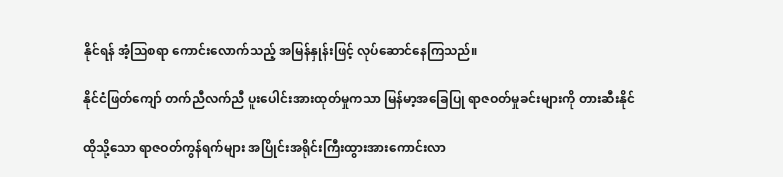နိုင်ရန် အံ့သြစရာ ကောင်းလောက်သည့် အမြန်နှုန်းဖြင့် လုပ်ဆောင်နေကြသည်။

နိုင်ငံဖြတ်ကျော် တက်ညီလက်ညီ ပူးပေါင်းအားထုတ်မှုကသာ မြန်မာ့အခြေပြု ရာဇဝတ်မှုခင်းများကို တားဆီးနိုင်

ထိုသို့သော ရာဇဝတ်ကွန်ရက်များ အပြိုင်းအရိုင်းကြီးထွားအားကောင်းလာ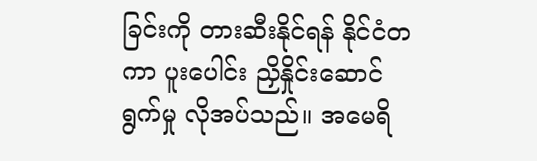ခြင်းကို တားဆီးနိုင်ရန် နိုင်ငံတကာ ပူးပေါင်း ညှိနှိုင်းဆောင်ရွက်မှု လိုအပ်သည်။ အမေရိ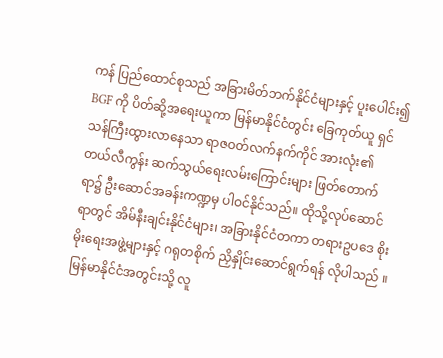ကန် ပြည်ထောင်စုသည် အခြားမိတ်ဘက်နိုင်ငံများနှင့် ပူးပေါင်း၍ BGF ကို ပိတ်ဆို့အရေးယူကာ မြန်မာနိုင်ငံတွင်း ခြေကုတ်ယူ ရှင်သန်ကြီးထွားလာနေသာ ရာဇဝတ်လက်နက်ကိုင် အားလုံး၏ တယ်လီကွန်း ဆက်သွယ်ရေးလမ်းကြောင်းများ ဖြတ်တောက်ရာ၌ ဦးဆောင်အခန်းကဏ္ဍမှ ပါဝင်နိုင်သည်။ ထိုသို့လုပ်ဆောင်ရာတွင် အိမ်နီးချင်းနိုင်ငံများ၊ အခြားနိုင်ငံတကာ တရားဥပဒေ စိုးမိုးရေးအဖွဲ့များနှင့် ဂရုတစိုက် ညှိနှိုင်းဆောင်ရွက်ရန် လိုပါသည် ။ မြန်မာနိုင်ငံအတွင်းသို့ လူ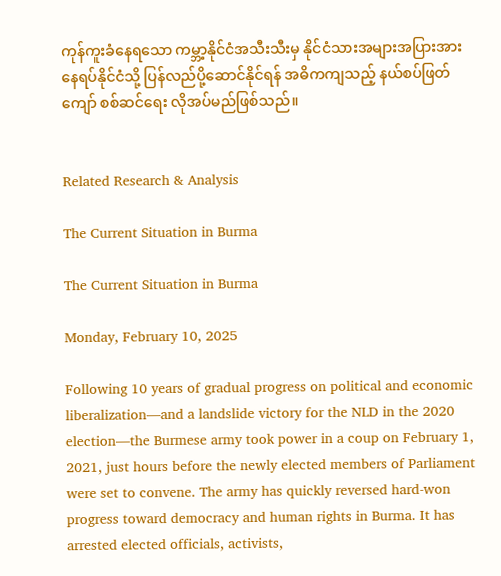ကုန်ကူးခံနေရသော ကမ္ဘာ့နိုင်ငံအသီးသီးမှ နိုင်ငံသားအများအပြားအား နေရပ်နိုင်ငံသို့ ပြန်လည်ပို့ဆောင်နိုင်ရန် အဓိကကျသည့် နယ်စပ်ဖြတ်ကျော် စစ်ဆင်ရေး လိုအပ်မည်ဖြစ်သည်။


Related Research & Analysis

The Current Situation in Burma

The Current Situation in Burma

Monday, February 10, 2025

Following 10 years of gradual progress on political and economic liberalization—and a landslide victory for the NLD in the 2020 election—the Burmese army took power in a coup on February 1, 2021, just hours before the newly elected members of Parliament were set to convene. The army has quickly reversed hard-won progress toward democracy and human rights in Burma. It has arrested elected officials, activists,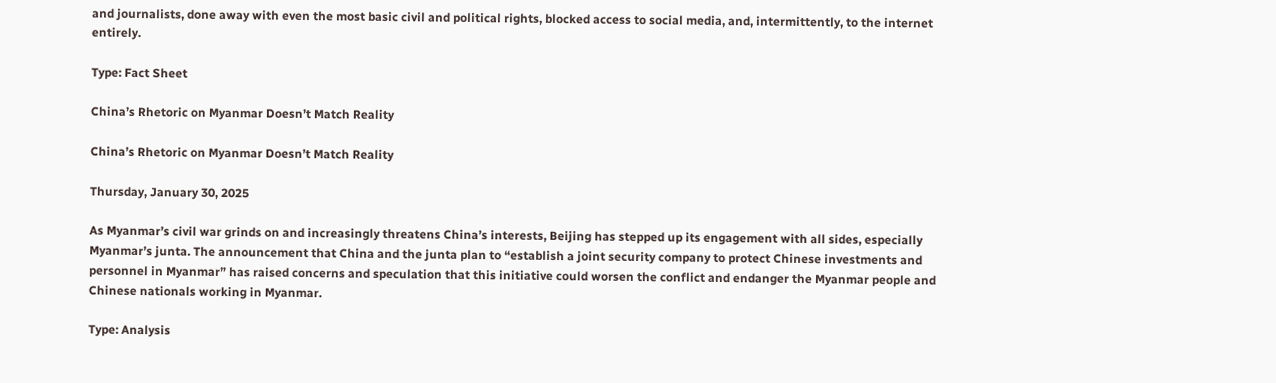and journalists, done away with even the most basic civil and political rights, blocked access to social media, and, intermittently, to the internet entirely.

Type: Fact Sheet

China’s Rhetoric on Myanmar Doesn’t Match Reality

China’s Rhetoric on Myanmar Doesn’t Match Reality

Thursday, January 30, 2025

As Myanmar’s civil war grinds on and increasingly threatens China’s interests, Beijing has stepped up its engagement with all sides, especially Myanmar’s junta. The announcement that China and the junta plan to “establish a joint security company to protect Chinese investments and personnel in Myanmar” has raised concerns and speculation that this initiative could worsen the conflict and endanger the Myanmar people and Chinese nationals working in Myanmar.

Type: Analysis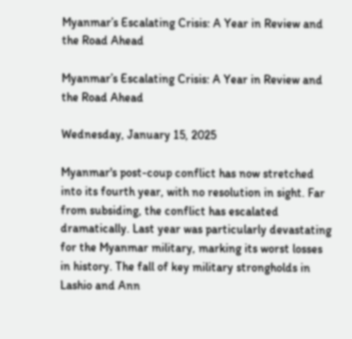Myanmar’s Escalating Crisis: A Year in Review and the Road Ahead

Myanmar’s Escalating Crisis: A Year in Review and the Road Ahead

Wednesday, January 15, 2025

Myanmar's post-coup conflict has now stretched into its fourth year, with no resolution in sight. Far from subsiding, the conflict has escalated dramatically. Last year was particularly devastating for the Myanmar military, marking its worst losses in history. The fall of key military strongholds in Lashio and Ann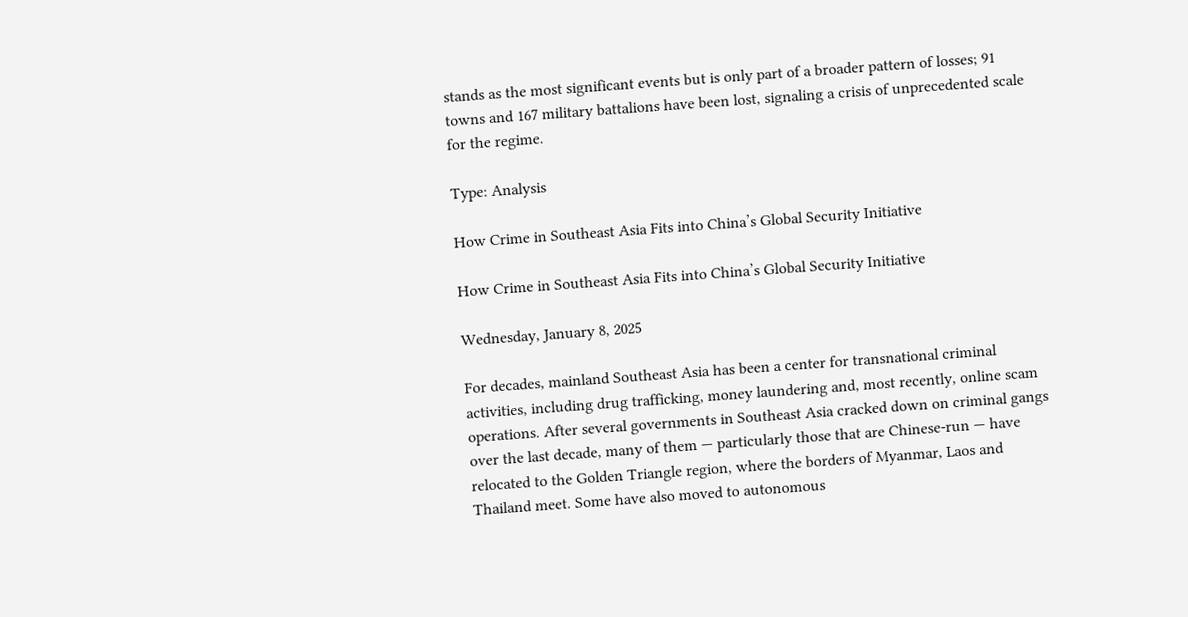stands as the most significant events but is only part of a broader pattern of losses; 91 towns and 167 military battalions have been lost, signaling a crisis of unprecedented scale for the regime.

Type: Analysis

How Crime in Southeast Asia Fits into China’s Global Security Initiative

How Crime in Southeast Asia Fits into China’s Global Security Initiative

Wednesday, January 8, 2025

For decades, mainland Southeast Asia has been a center for transnational criminal activities, including drug trafficking, money laundering and, most recently, online scam operations. After several governments in Southeast Asia cracked down on criminal gangs over the last decade, many of them — particularly those that are Chinese-run — have relocated to the Golden Triangle region, where the borders of Myanmar, Laos and Thailand meet. Some have also moved to autonomous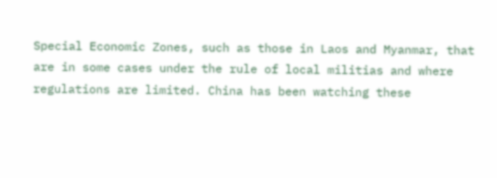Special Economic Zones, such as those in Laos and Myanmar, that are in some cases under the rule of local militias and where regulations are limited. China has been watching these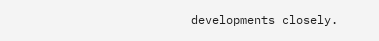developments closely.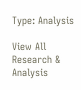Type: Analysis

View All Research & Analysis